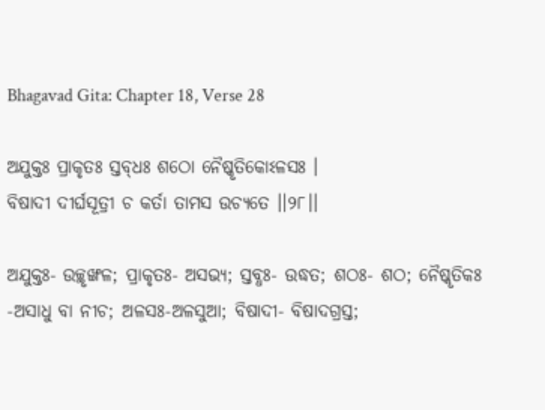Bhagavad Gita: Chapter 18, Verse 28

ଅଯୁକ୍ତଃ ପ୍ରାକୃତଃ ସ୍ତବ୍‌ଧଃ ଶଠୋ ନୈଷ୍କୃତିକୋଽଳସଃ ।
ବିଷାଦୀ ଦୀର୍ଘସୂତ୍ରୀ ଚ କର୍ତା ତାମସ ଉଚ୍ୟତେ ।।୨୮।।

ଅଯୁକ୍ତଃ- ଉଚ୍ଛୃଙ୍ଖଳ; ପ୍ରାକୃତଃ- ଅସଭ୍ୟ; ସ୍ତବ୍ଧଃ- ଉଦ୍ଧତ; ଶଠଃ- ଶଠ; ନୈଷ୍କୃତିକଃ -ଅସାଧୁ ବା ନୀଚ; ଅଳସଃ-ଅଳସୁଆ; ବିଷାଦୀ- ବିଷାଦଗ୍ରସ୍ତ;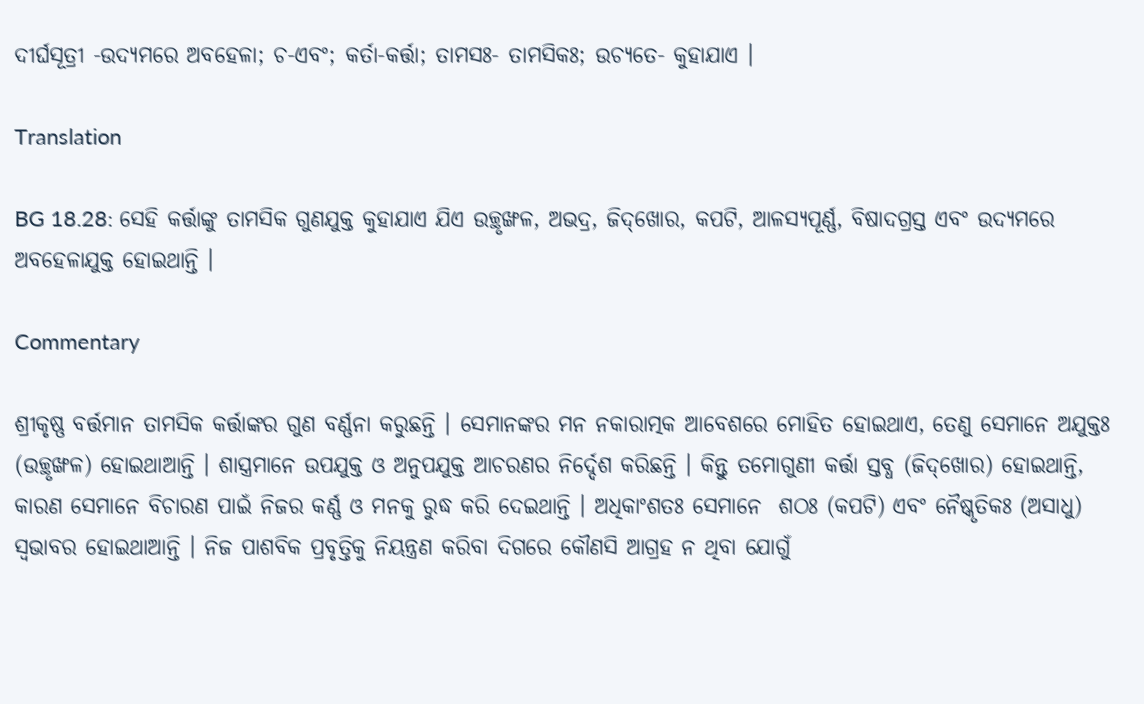ଦୀର୍ଘସୂତ୍ରୀ -ଉଦ୍ୟମରେ ଅବହେଳା; ଚ-ଏବଂ; କର୍ତା-କର୍ତ୍ତା; ତାମସଃ- ତାମସିକଃ; ଉଚ୍ୟତେ- କୁହାଯାଏ ।

Translation

BG 18.28: ସେହି କର୍ତ୍ତାଙ୍କୁ ତାମସିକ ଗୁଣଯୁକ୍ତ କୁହାଯାଏ ଯିଏ ଉଚ୍ଛୃଙ୍ଖଳ, ଅଭଦ୍ର, ଜିଦ୍‌ଖୋର, କପଟି, ଆଳସ୍ୟପୂର୍ଣ୍ଣ, ବିଷାଦଗ୍ରସ୍ତ ଏବଂ ଉଦ୍ୟମରେ ଅବହେଳାଯୁକ୍ତ ହୋଇଥାନ୍ତି ।

Commentary

ଶ୍ରୀକୃଷ୍ଣ ବର୍ତ୍ତମାନ ତାମସିକ କର୍ତ୍ତାଙ୍କର ଗୁଣ ବର୍ଣ୍ଣନା କରୁଛନ୍ତି । ସେମାନଙ୍କର ମନ ନକାରାତ୍ମକ ଆବେଶରେ ମୋହିତ ହୋଇଥାଏ, ତେଣୁ ସେମାନେ ଅଯୁକ୍ତଃ (ଉଚ୍ଛୃଙ୍ଖଳ) ହୋଇଥାଆନ୍ତି । ଶାସ୍ତ୍ରମାନେ ଉପଯୁକ୍ତ ଓ ଅନୁପଯୁକ୍ତ ଆଚରଣର ନିର୍ଦ୍ଦେଶ କରିଛନ୍ତି । କିନ୍ତୁ ତମୋଗୁଣୀ କର୍ତ୍ତା ସ୍ତବ୍ଧ (ଜିଦ୍‌ଖୋର) ହୋଇଥାନ୍ତି, କାରଣ ସେମାନେ ବିଚାରଣ ପାଇଁ ନିଜର କର୍ଣ୍ଣ ଓ ମନକୁ ରୁଦ୍ଧ କରି ଦେଇଥାନ୍ତି । ଅଧିକାଂଶତଃ ସେମାନେ  ଶଠଃ (କପଟି) ଏବଂ ନୈଷ୍କୃତିକଃ (ଅସାଧୁ) ସ୍ୱଭାବର ହୋଇଥାଆନ୍ତି । ନିଜ ପାଶବିକ ପ୍ରବୃତ୍ତିକୁ ନିୟନ୍ତ୍ରଣ କରିବା ଦିଗରେ କୌଣସି ଆଗ୍ରହ ନ ଥିବା ଯୋଗୁଁ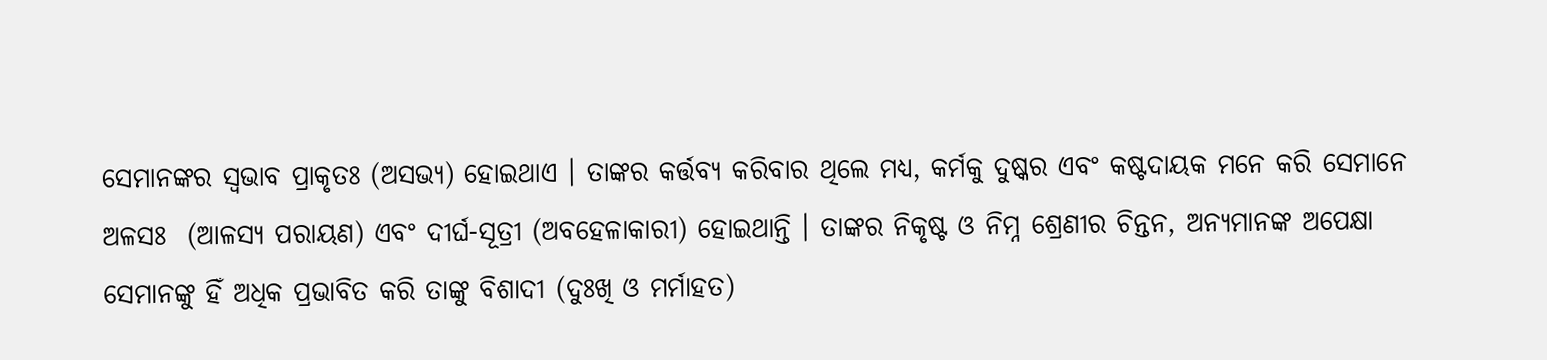ସେମାନଙ୍କର ସ୍ୱଭାବ ପ୍ରାକୃତଃ (ଅସଭ୍ୟ) ହୋଇଥାଏ । ତାଙ୍କର କର୍ତ୍ତବ୍ୟ କରିବାର ଥିଲେ ମଧ୍ୟ, କର୍ମକୁ ଦୁଷ୍କର ଏବଂ କଷ୍ଟଦାୟକ ମନେ କରି ସେମାନେ ଅଳସଃ  (ଆଳସ୍ୟ ପରାୟଣ) ଏବଂ ଦୀର୍ଘ-ସୂତ୍ରୀ (ଅବହେଳାକାରୀ) ହୋଇଥାନ୍ତି । ତାଙ୍କର ନିକୃଷ୍ଟ ଓ ନିମ୍ନ ଶ୍ରେଣୀର ଚିନ୍ତନ, ଅନ୍ୟମାନଙ୍କ ଅପେକ୍ଷା ସେମାନଙ୍କୁ ହିଁ ଅଧିକ ପ୍ରଭାବିତ କରି ତାଙ୍କୁ ବିଶାଦୀ (ଦୁଃଖି ଓ ମର୍ମାହତ)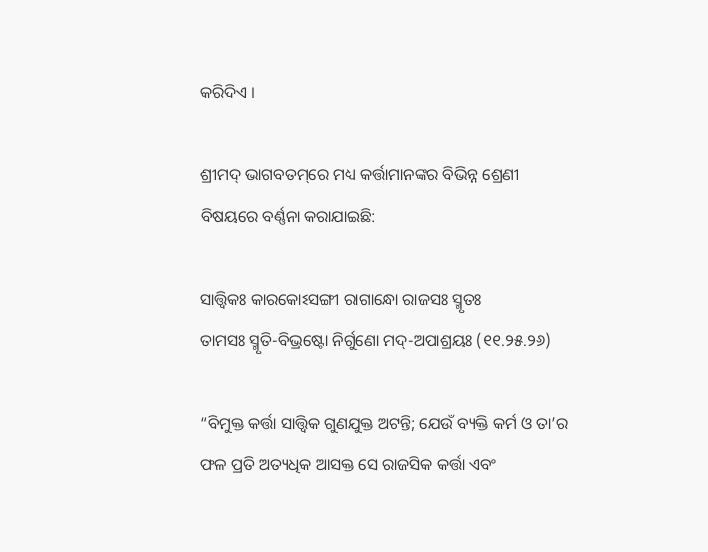କରିଦିଏ ।

ଶ୍ରୀମଦ୍ ଭାଗବତମ୍‌ରେ ମଧ୍ୟ କର୍ତ୍ତାମାନଙ୍କର ବିଭିନ୍ନ ଶ୍ରେଣୀ ବିଷୟରେ ବର୍ଣ୍ଣନା କରାଯାଇଛି:

ସାତ୍ତ୍ୱିକଃ କାରକୋଽସଙ୍ଗୀ ରାଗାନ୍ଧୋ ରାଜସଃ ସ୍ମୃତଃ
ତାମସଃ ସ୍ମୃତି-ବିଭ୍ରଷ୍ଟୋ ନିର୍ଗୁଣୋ ମଦ୍‌-ଅପାଶ୍ରୟଃ (୧୧.୨୫.୨୬)

“ବିମୁକ୍ତ କର୍ତ୍ତା ସାତ୍ତ୍ୱିକ ଗୁଣଯୁକ୍ତ ଅଟନ୍ତି; ଯେଉଁ ବ୍ୟକ୍ତି କର୍ମ ଓ ତା’ର ଫଳ ପ୍ରତି ଅତ୍ୟଧିକ ଆସକ୍ତ ସେ ରାଜସିକ କର୍ତ୍ତା ଏବଂ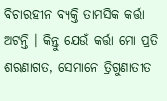ବିଚାରହୀନ ବ୍ୟକ୍ତି ତାମସିକ କର୍ତ୍ତା ଅଟନ୍ତି । କିନ୍ତୁ ଯେଉଁ କର୍ତ୍ତା ମୋ ପ୍ରତି ଶରଣାଗତ, ସେମାନେ ତ୍ରିଗୁଣାତୀତ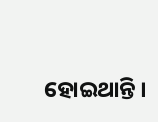ହୋଇଥାନ୍ତି ।